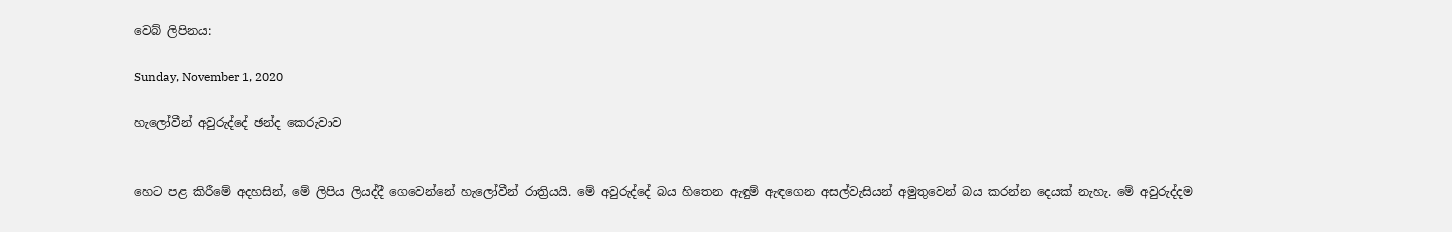වෙබ් ලිපිනය:

Sunday, November 1, 2020

හැලෝවීන් අවුරුද්දේ ඡන්ද කෙරුවාව


හෙට පළ කිරීමේ අදහසින්, මේ ලිපිය ලියද්දී ගෙවෙන්නේ හැලෝවීන් රාත්‍රියයි. මේ අවුරුද්දේ බය හිතෙන ඇඳුම් ඇඳගෙන අසල්වැසියන් අමුතුවෙන් බය කරන්න දෙයක් නැහැ. මේ අවුරුද්දම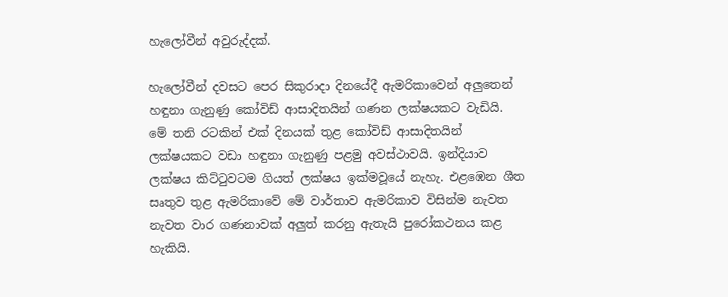හැලෝවීන් අවුරුද්දක්.

හැලෝවීන් දවසට පෙර සිකුරාදා දිනයේදී ඇමරිකාවෙන් අලුතෙන් හඳුනා ගැනුණු කෝවිඩ් ආසාදිතයින් ගණන ලක්ෂයකට වැඩියි. මේ තනි රටකින් එක් දිනයක් තුළ කෝවිඩ් ආසාදිතයින් ලක්ෂයකට වඩා හඳුනා ගැනුණු පළමු අවස්ථාවයි. ඉන්දියාව ලක්ෂය කිට්ටුවටම ගියත් ලක්ෂය ඉක්මවූයේ නැහැ. එළඹෙන ශීත සෘතුව තුළ ඇමරිකාවේ මේ වාර්තාව ඇමරිකාව විසින්ම නැවත නැවත වාර ගණනාවක් අලුත් කරනු ඇතැයි පුරෝකථනය කළ හැකියි.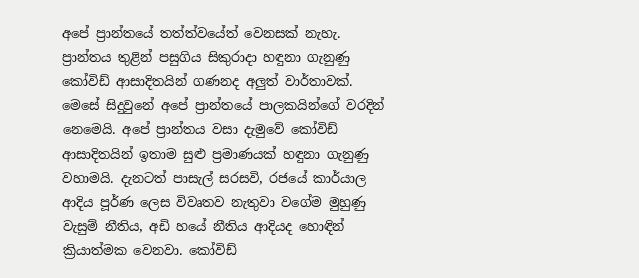අපේ ප්‍රාන්තයේ තත්ත්වයේත් වෙනසක් නැහැ. ප්‍රාන්තය තුළින් පසුගිය සිකුරාදා හඳුනා ගැනුණු කෝවිඩ් ආසාදිතයින් ගණනද අලුත් වාර්තාවක්. මෙසේ සිදුවුනේ අපේ ප්‍රාන්තයේ පාලකයින්ගේ වරදින් නෙමෙයි. අපේ ප්‍රාන්තය වසා දැමුවේ කෝවිඩ් ආසාදිතයින් ඉතාම සුළු ප්‍රමාණයක් හඳුනා ගැනුණු වහාමයි. දැනටත් පාසැල් සරසවි, රජයේ කාර්යාල ආදිය පූර්ණ ලෙස විවෘතව නැතුවා වගේම මුහුණු වැසුම් නීතිය, අඩි හයේ නීතිය ආදියද හොඳින් ක්‍රියාත්මක වෙනවා. කෝවිඩ්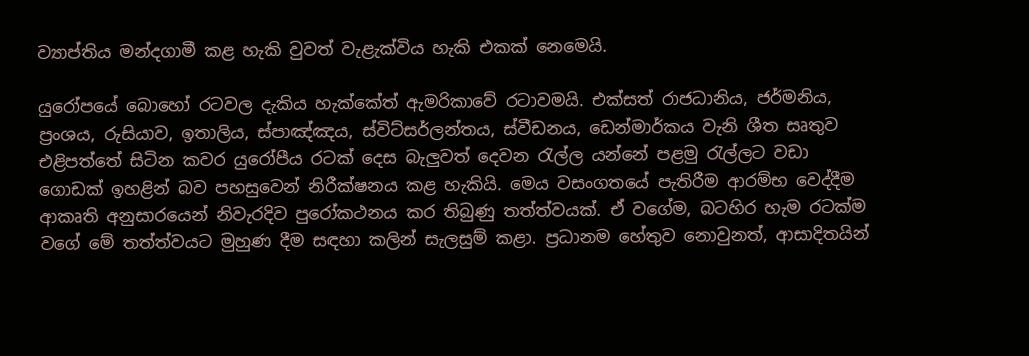ව්‍යාප්තිය මන්දගාමී කළ හැකි වුවත් වැළැක්විය හැකි එකක් නෙමෙයි.

යුරෝපයේ බොහෝ රටවල දැකිය හැක්කේත් ඇමරිකාවේ රටාවමයි. එක්සත් රාජධානිය, ජර්මනිය, ප්‍රංශය, රුසියාව, ඉතාලිය, ස්පාඤ්ඤය, ස්විට්සර්ලන්තය, ස්වීඩනය, ඩෙන්මාර්කය වැනි ශීත සෘතුව එළිපත්තේ සිටින කවර යුරෝපීය රටක් දෙස බැලුවත් දෙවන රැල්ල යන්නේ පළමු රැල්ලට වඩා ගොඩක් ඉහළින් බව පහසුවෙන් නිරීක්ෂනය කළ හැකියි. මෙය වසංගතයේ පැතිරීම ආරම්භ වෙද්දීම ආකෘති අනුසාරයෙන් නිවැරදිව පුරෝකථනය කර තිබුණු තත්ත්වයක්. ඒ වගේම, බටහිර හැම රටක්ම වගේ මේ තත්ත්වයට මුහුණ දීම සඳහා කලින් සැලසුම් කළා. ප්‍රධානම හේතුව නොවුනත්, ආසාදිතයින්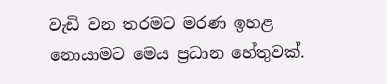වැඩි වන තරමට මරණ ඉහළ නොයාමට මෙය ප්‍රධාන හේතුවක්.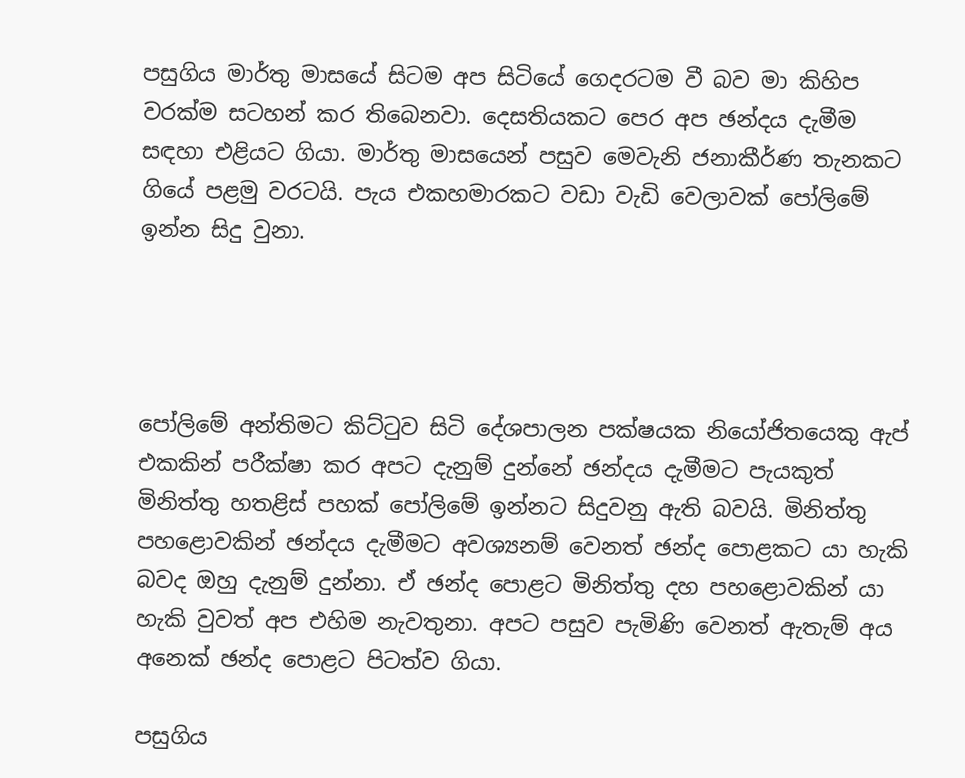පසුගිය මාර්තු මාසයේ සිටම අප සිටියේ ගෙදරටම වී බව මා කිහිප වරක්ම සටහන් කර තිබෙනවා. දෙසතියකට පෙර අප ඡන්දය දැමීම සඳහා එළියට ගියා. මාර්තු මාසයෙන් පසුව මෙවැනි ජනාකීර්ණ තැනකට ගියේ පළමු වරටයි. පැය එකහමාරකට වඩා වැඩි වෙලාවක් පෝලිමේ ඉන්න සිදු වුනා.




පෝලිමේ අන්තිමට කිට්ටුව සිටි දේශපාලන පක්ෂයක නියෝජිතයෙකු ඇප් එකකින් පරීක්ෂා කර අපට දැනුම් දුන්නේ ඡන්දය දැමීමට පැයකුත් මිනිත්තු හතළිස් පහක් පෝලිමේ ඉන්නට සිදුවනු ඇති බවයි. මිනිත්තු පහළොවකින් ඡන්දය දැමීමට අවශ්‍යනම් වෙනත් ඡන්ද පොළකට යා හැකි බවද ඔහු දැනුම් දුන්නා. ඒ ඡන්ද පොළට මිනිත්තු දහ පහළොවකින් යා හැකි වුවත් අප එහිම නැවතුනා. අපට පසුව පැමිණි වෙනත් ඇතැම් අය අනෙක් ඡන්ද පොළට පිටත්ව ගියා.

පසුගිය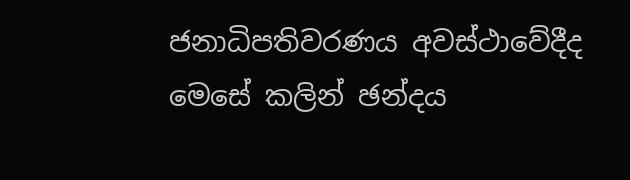ජනාධිපතිවරණය අවස්ථාවේදීද මෙසේ කලින් ඡන්දය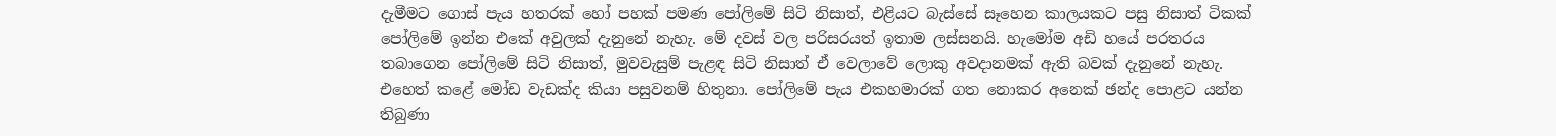දැමීමට ගොස් පැය හතරක් හෝ පහක් පමණ පෝලිමේ සිටි නිසාත්, එළියට බැස්සේ සෑහෙන කාලයකට පසු නිසාත් ටිකක් පෝලිමේ ඉන්න එකේ අවුලක් දැනුනේ නැහැ. මේ දවස් වල පරිසරයත් ඉතාම ලස්සනයි. හැමෝම අඩි හයේ පරතරය තබාගෙන පෝලිමේ සිටි නිසාත්, මුවවැසුම් පැළඳ සිටි නිසාත් ඒ වෙලාවේ ලොකු අවදානමක් ඇති බවක් දැනුනේ නැහැ. එහෙත් කළේ මෝඩ වැඩක්ද කියා පසුවනම් හිතුනා. පෝලිමේ පැය එකහමාරක් ගත නොකර අනෙක් ඡන්ද පොළට යන්න තිබුණා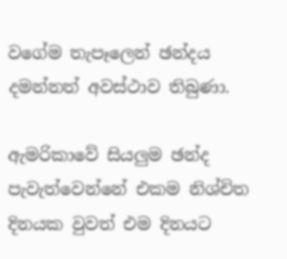වගේම තැපෑලෙන් ඡන්දය දමන්නත් අවස්ථාව තිබුණා.

ඇමරිකාවේ සියලුම ඡන්ද පැවැත්වෙන්නේ එකම නිශ්චිත දිනයක වුවත් එම දිනයට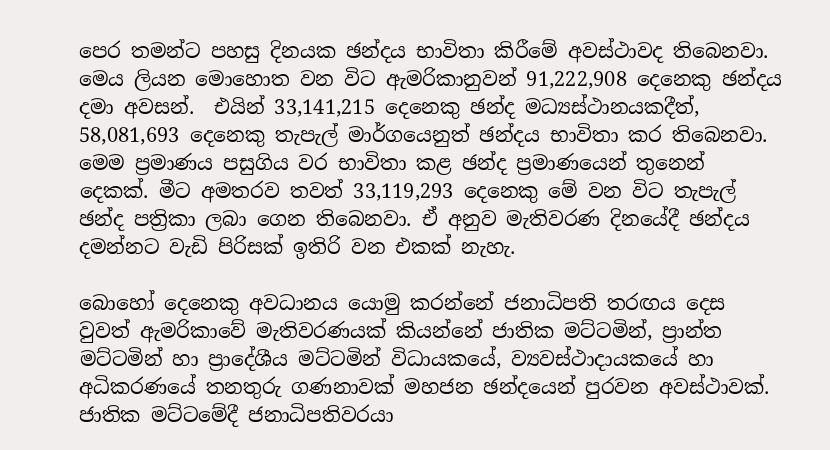පෙර තමන්ට පහසු දිනයක ඡන්දය භාවිතා කිරීමේ අවස්ථාවද තිබෙනවා. මෙය ලියන මොහොත වන විට ඇමරිකානුවන් 91,222,908 දෙනෙකු ඡන්දය දමා අවසන්.  එයින් 33,141,215 දෙනෙකු ඡන්ද මධ්‍යස්ථානයකදීත්, 58,081,693 දෙනෙකු තැපැල් මාර්ගයෙනුත් ඡන්දය භාවිතා කර තිබෙනවා. මෙම ප්‍රමාණය පසුගිය වර භාවිතා කළ ඡන්ද ප්‍රමාණයෙන් තුනෙන් දෙකක්. මීට අමතරව තවත් 33,119,293 දෙනෙකු මේ වන විට තැපැල් ඡන්ද පත්‍රිකා ලබා ගෙන තිබෙනවා. ඒ අනුව මැතිවරණ දිනයේදී ඡන්දය දමන්නට වැඩි පිරිසක් ඉතිරි වන එකක් නැහැ.

බොහෝ දෙනෙකු අවධානය යොමු කරන්නේ ජනාධිපති තරඟය දෙස වුවත් ඇමරිකාවේ මැතිවරණයක් කියන්නේ ජාතික මට්ටමින්, ප්‍රාන්ත මට්ටමින් හා ප්‍රාදේශීය මට්ටමින් විධායකයේ, ව්‍යවස්ථාදායකයේ හා අධිකරණයේ තනතුරු ගණනාවක් මහජන ඡන්දයෙන් පුරවන අවස්ථාවක්. ජාතික මට්ටමේදී ජනාධිපතිවරයා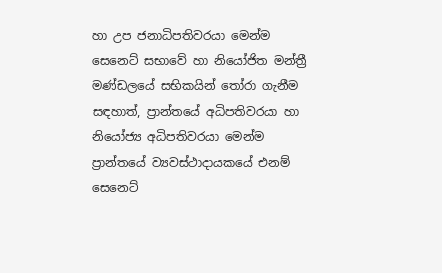හා උප ජනාධිපතිවරයා මෙන්ම සෙනෙට් සභාවේ හා නියෝජිත මන්ත්‍රී මණ්ඩලයේ සභිකයින් තෝරා ගැනීම සඳහාත්, ප්‍රාන්තයේ අධිපතිවරයා හා නියෝජ්‍ය අධිපතිවරයා මෙන්ම ප්‍රාන්තයේ ව්‍යවස්ථාදායකයේ එනම් සෙනෙට්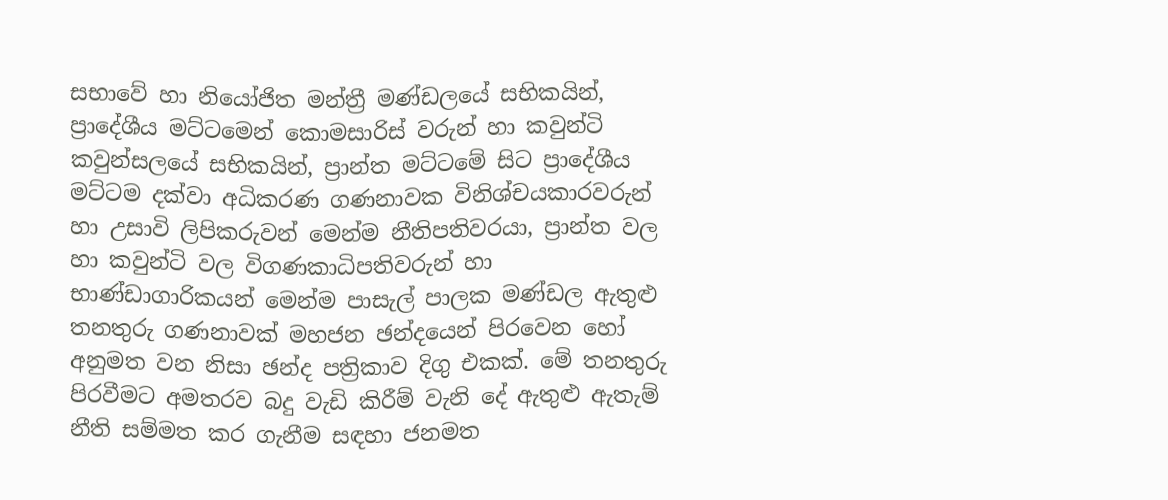සභාවේ හා නියෝජිත මන්ත්‍රී මණ්ඩලයේ සභිකයින්, ප්‍රාදේශීය මට්ටමෙන් කොමසාරිස් වරුන් හා කවුන්ටි කවුන්සලයේ සභිකයින්, ප්‍රාන්ත මට්ටමේ සිට ප්‍රාදේශීය මට්ටම දක්වා අධිකරණ ගණනාවක විනිශ්චයකාරවරුන් හා උසාවි ලිපිකරුවන් මෙන්ම නීතිපතිවරයා, ප්‍රාන්ත වල හා කවුන්ටි වල විගණකාධිපතිවරුන් හා භාණ්ඩාගාරිකයන් මෙන්ම පාසැල් පාලක මණ්ඩල ඇතුළු තනතුරු ගණනාවක් මහජන ඡන්දයෙන් පිරවෙන හෝ අනුමත වන නිසා ඡන්ද පත්‍රිකාව දිගු එකක්. මේ තනතුරු පිරවීමට අමතරව බදු වැඩි කිරීම් වැනි දේ ඇතුළු ඇතැම් නීති සම්මත කර ගැනීම සඳහා ජනමත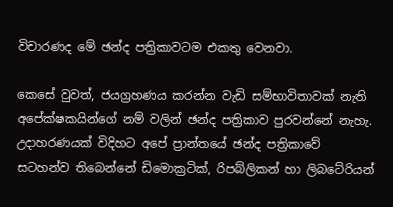විචාරණද මේ ඡන්ද පත්‍රිකාවටම එකතු වෙනවා.

කෙසේ වුවත්, ජයග්‍රහණය කරන්න වැඩි සම්භාවිතාවක් නැති අපේක්ෂකයින්ගේ නම් වලින් ඡන්ද පත්‍රිකාව පුරවන්නේ නැහැ. උදාහරණයක් විදිහට අපේ ප්‍රාන්තයේ ඡන්ද පත්‍රිකාවේ සටහන්ව තිබෙන්නේ ඩිමොක්‍රටික්, රිපබ්ලිකන් හා ලිබටේරියන්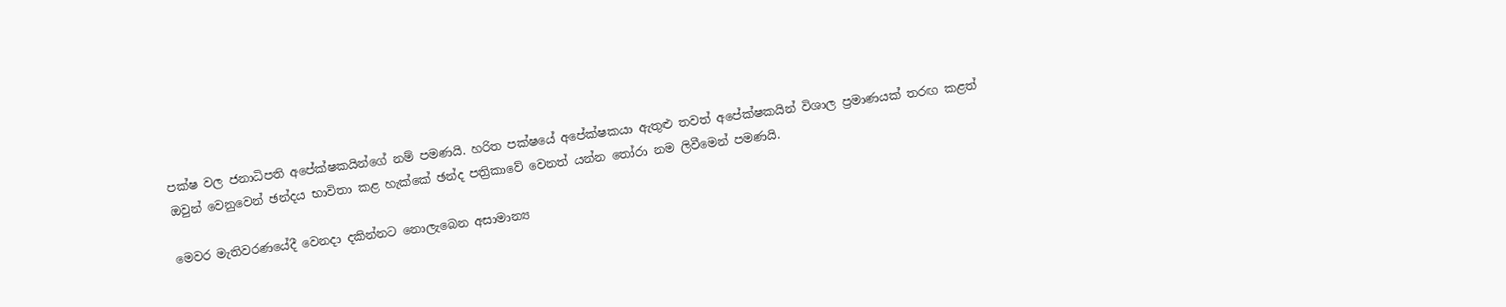පක්ෂ වල ජනාධිපති අපේක්ෂකයින්ගේ නම් පමණයි. හරිත පක්ෂයේ අපේක්ෂකයා ඇතුළු තවත් අපේක්ෂකයින් විශාල ප්‍රමාණයක් තරඟ කළත් ඔවුන් වෙනුවෙන් ඡන්දය භාවිතා කළ හැක්කේ ඡන්ද පත්‍රිකාවේ වෙනත් යන්න තෝරා නම ලිවීමෙන් පමණයි.

මෙවර මැතිවරණයේදී වෙනදා දකින්නට නොලැබෙන අසාමාන්‍ය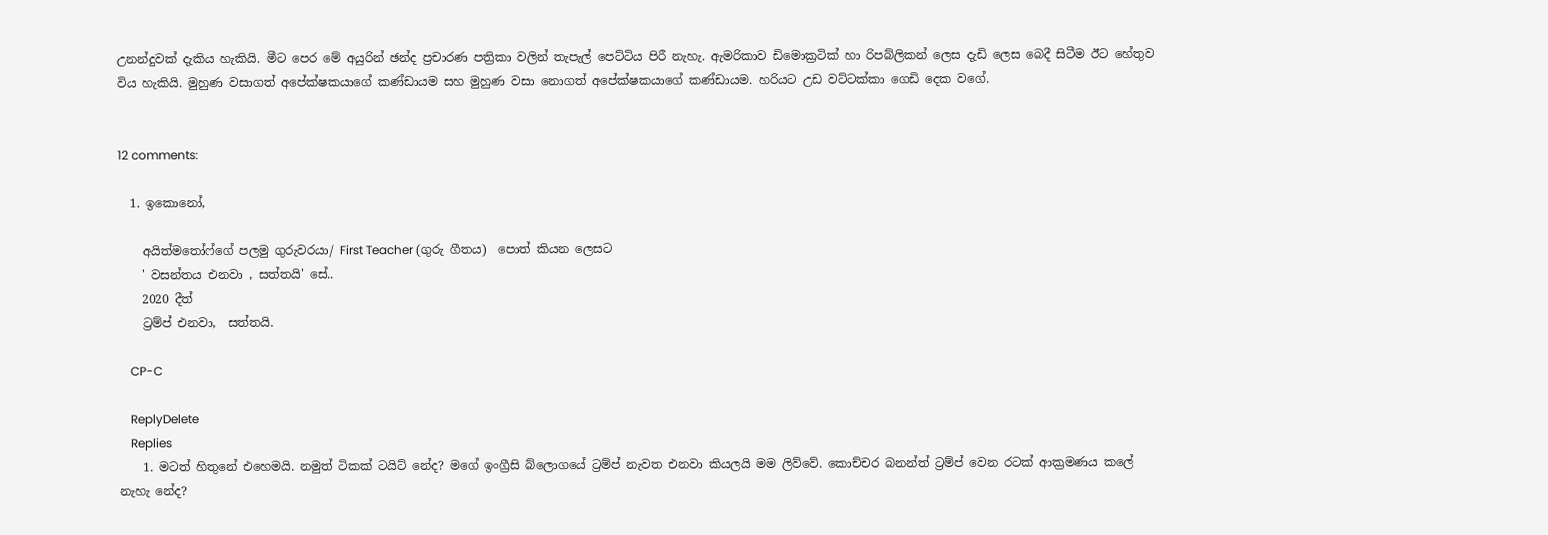උනන්දුවක් දැකිය හැකියි. මීට පෙර මේ අයුරින් ඡන්ද ප්‍රචාරණ පත්‍රිකා වලින් තැපැල් පෙට්ටිය පිරී නැහැ. ඇමරිකාව ඩිමොක්‍රටික් හා රිපබ්ලිකන් ලෙස දැඩි ලෙස බෙදී සිටීම ඊට හේතුව විය හැකියි. මුහුණ වසාගත් අපේක්ෂකයාගේ කණ්ඩායම සහ මුහුණ වසා නොගත් අපේක්ෂකයාගේ කණ්ඩායම. හරියට උඩ වට්ටක්කා ගෙඩි දෙක වගේ.


12 comments:

  1. ඉකොනෝ,

    අයිත්මතෝෆ්ගේ පලමු ගුරුවරයා/ First Teacher (ගුරු ගීතය)  පොත් කියන ලෙසට
    ' වසන්තය එනවා , සත්තයි' සේ..
    2020 දීත්
    ට්‍රම්ප් එනවා,  සත්තයි.

    CP-C

    ReplyDelete
    Replies
    1. මටත් හිතුනේ එහෙමයි. නමුත් ටිකක් ටයිට් නේද? මගේ ඉංග්‍රීසි බ්ලොගයේ ට්‍රම්ප් නැවත එනවා කියලයි මම ලිව්වේ. කොච්චර බනන්ත් ට්‍රම්ප් වෙන රටක් ආක්‍රමණය කලේ නැහැ නේද?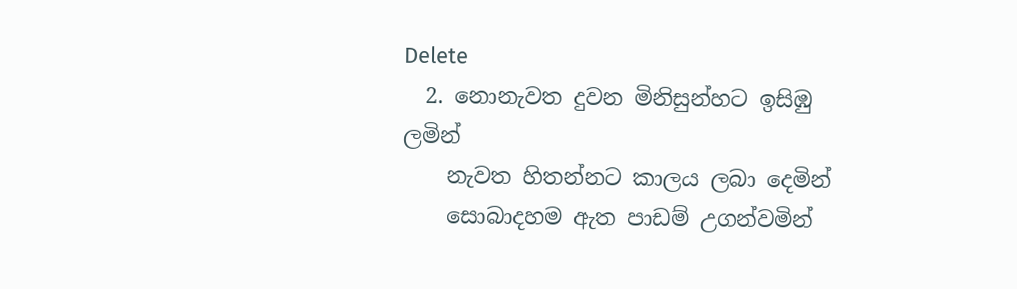Delete
  2. නොනැවත දුවන මිනිසුන්හට ඉසිඹු ලමින්
    නැවත හිතන්නට කාලය ලබා දෙමින්
    සොබාදහම ඇත පාඩම් උගන්වමින්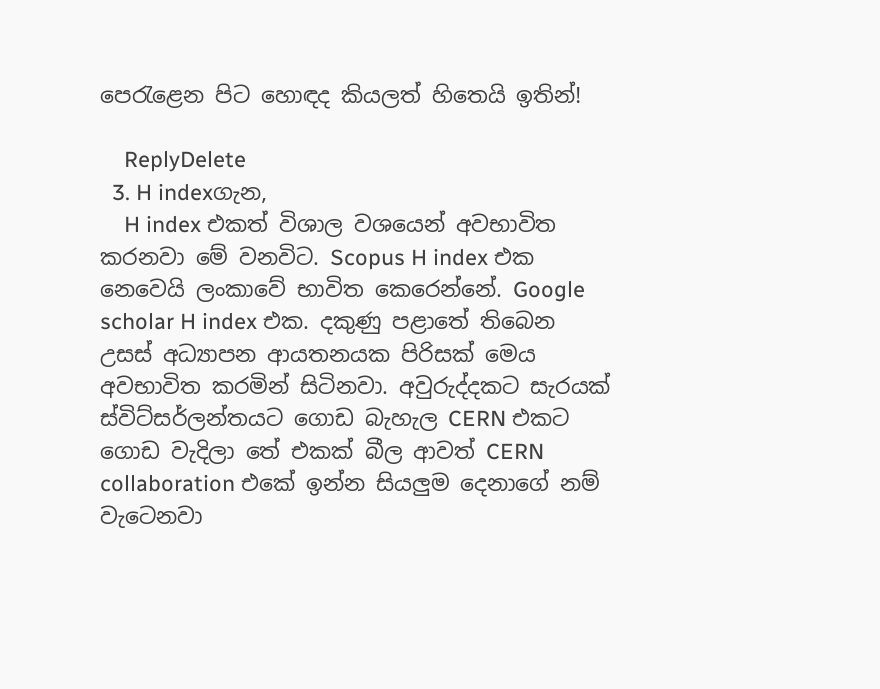පෙරැළෙන පිට හොඳද කියලත් හිතෙයි ඉතින්!

    ReplyDelete
  3. H indexගැන,
    H index එකත් විශාල වශයෙන් අවභාවිත කරනවා මේ වනවිට. Scopus H index එක නෙවෙයි ලංකාවේ භාවිත කෙරෙන්නේ. Google scholar H index එක. දකුණු පළාතේ තිබෙන උසස් අධ්‍යාපන ආයතනයක පිරිසක් මෙය අවභාවිත කරමින් සිටිනවා. අවුරුද්දකට සැරයක් ස්විට්සර්ලන්තයට ගොඩ බැහැල CERN එකට ගොඩ වැදිලා තේ එකක් බීල ආවත් CERN collaboration එකේ ඉන්න සියලුම දෙනාගේ නම් වැටෙනවා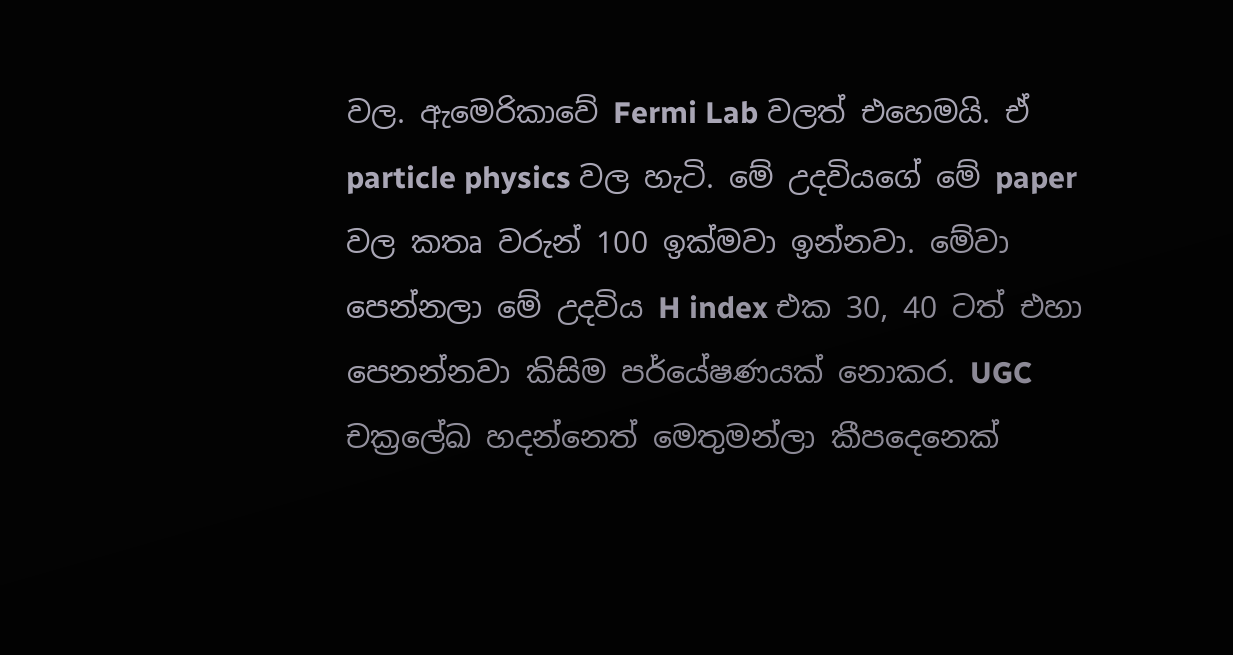වල. ඇමෙරිකාවේ Fermi Lab වලත් එහෙමයි. ඒ particle physics වල හැටි. මේ උදවියගේ මේ paper වල කතෘ වරුන් 100 ඉක්මවා ඉන්නවා. මේවා පෙන්නලා මේ උදවිය H index එක 30, 40 ටත් එහා පෙනන්නවා කිසිම පර්යේෂණයක් නොකර. UGC චක්‍රලේඛ හදන්නෙත් මෙතුමන්ලා කීපදෙනෙක්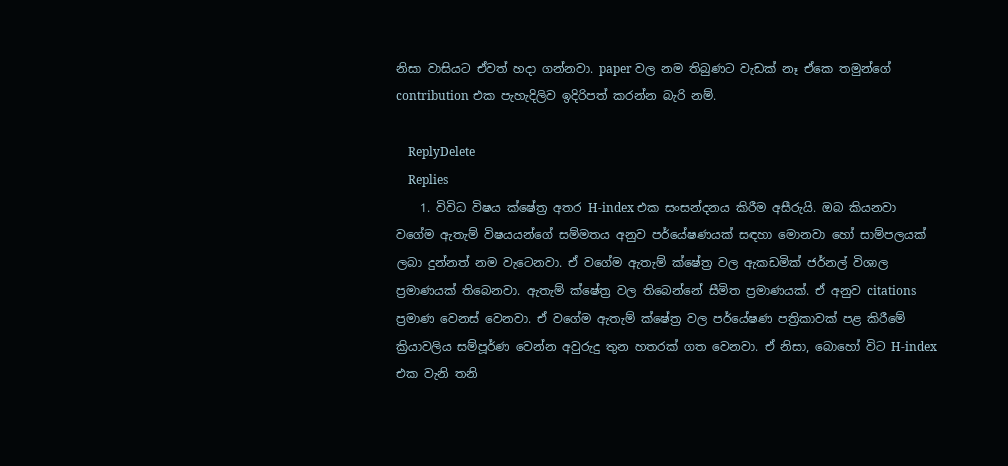නිසා වාසියට ඒවත් හදා ගන්නවා. paper වල නම තිබුණට වැඩක් නෑ ඒකෙ තමුන්ගේ contribution එක පැහැදිලිව ඉදිරිපත් කරන්න බැරි නම්.

    ReplyDelete
    Replies
    1. විවිධ විෂය ක්ෂේත්‍ර අතර H-index එක සංසන්දනය කිරීම අසීරුයි. ඔබ කියනවා වගේම ඇතැම් විෂයයන්ගේ සම්මතය අනුව පර්යේෂණයක් සඳහා මොනවා හෝ සාම්පලයක් ලබා දුන්නත් නම වැටෙනවා. ඒ වගේම ඇතැම් ක්ෂේත්‍ර වල ඇකඩමික් ජර්නල් විශාල ප්‍රමාණයක් තිබෙනවා. ඇතැම් ක්ෂේත්‍ර වල තිබෙන්නේ සීමිත ප්‍රමාණයක්. ඒ අනුව citations ප්‍රමාණ වෙනස් වෙනවා. ඒ වගේම ඇතැම් ක්ෂේත්‍ර වල පර්යේෂණ පත්‍රිකාවක් පළ කිරීමේ ක්‍රියාවලිය සම්පූර්ණ වෙන්න අවුරුදු තුන හතරක් ගත වෙනවා. ඒ නිසා, බොහෝ විට H-index එක වැනි තනි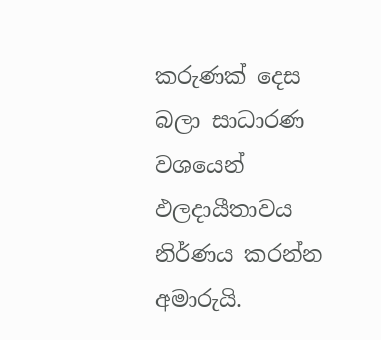කරුණක් දෙස බලා සාධාරණ වශයෙන් ඵලදායීතාවය නිර්ණය කරන්න අමාරුයි.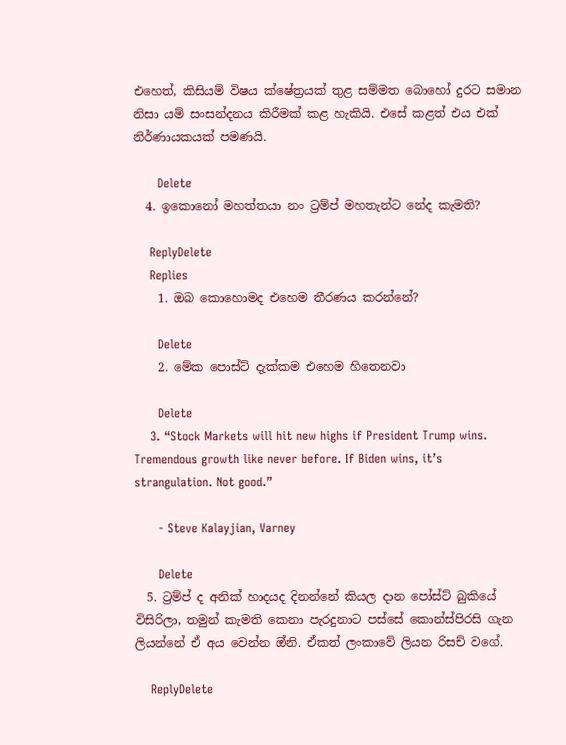එහෙත්, කිසියම් විෂය ක්ෂේත්‍රයක් තුළ සම්මත බොහෝ දුරට සමාන නිසා යම් සංසන්දනය කිරීමක් කළ හැකියි. එසේ කළත් එය එක් නිර්ණායකයක් පමණයි.

      Delete
  4. ඉකොනෝ මහත්තයා නං ට්‍රම්ප් මහතැන්ට නේද කැමති?

    ReplyDelete
    Replies
    1. ඔබ කොහොමද එහෙම තීරණය කරන්නේ?

      Delete
    2. මේක පොස්ට් දැක්කම එහෙම හිතෙනවා

      Delete
    3. “Stock Markets will hit new highs if President Trump wins. Tremendous growth like never before. If Biden wins, it’s strangulation. Not good.”

      - Steve Kalayjian, Varney

      Delete
  5. ට්‍රම්ප් ද අනික් හාදයද දිනන්නේ කියල දාන පෝස්ට් බුකියේ විසිරිලා, තමුන් කැමති කෙනා පැරදුනාට පස්සේ කොන්ස්පිරසි ගැන ලියන්නේ ඒ අය වෙන්න ඔ්නි. ඒකත් ලංකාවේ ලියන රිසච් වගේ.

    ReplyDelete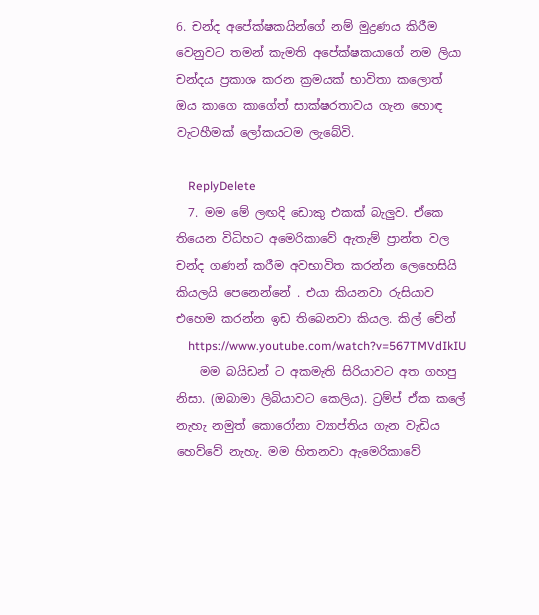6. චන්ද අපේක්ෂකයින්ගේ නම් මුද්‍රණය කිරීම වෙනුවට තමන් කැමති අපේක්ෂකයාගේ නම ලියා චන්දය ප්‍රකාශ කරන ක්‍රමයක් භාවිතා කලොත් ඔය කාගෙ කාගේත් සාක්ෂරතාවය ගැන හොඳ වැටහීමක් ලෝකයටම ලැබේවි.

    ReplyDelete
  7. මම මේ ලඟදි ඩොකු එකක් බැලුව. ඒකෙ තියෙන විධිහට අමෙරිකාවේ ඇතැම් ප්‍රාන්ත වල චන්ද ගණන් කරීම අවභාවිත කරන්න ලෙහෙසියි කියලයි පෙනෙන්නේ . එයා කියනවා රුසියාව එහෙම කරන්න ඉඩ තිබෙනවා කියල. කිල් චේන්
    https://www.youtube.com/watch?v=567TMVdIkIU
    මම බයිඩන් ට අකමැති සිරියාවට අත ගහපු නිසා. (ඔබාමා ලිබියාවට කෙලිය). ට්‍රම්ප් ඒක කලේ නැහැ නමුත් කොරෝනා ව්‍යාප්තිය ගැන වැඩිය හෙව්වේ නැහැ. මම හිතනවා ඇමෙරිකාවේ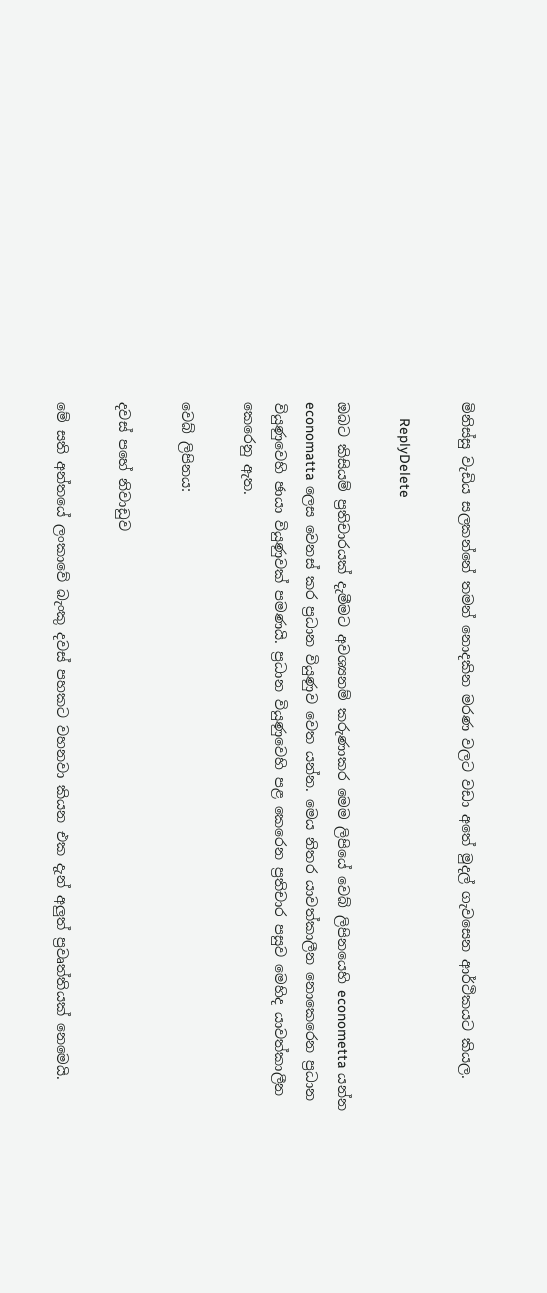මිනිස්සු වැඩිය සලකන්නේ තමන් නොදකින මරණ වලට වඩා අතේ මුදල් ගැවසෙන ආර්ථිකයට කියල.

    ReplyDelete

ඔබට කිසියම් ප්‍රතිචාරයක් දැමීමට අවශ්‍යනම් කරුණාකර මෙම ලිපියේ වෙබ් ලිපිනයෙහි econometta යන්න economatta ලෙස වෙනස් කර ප්‍රධාන වියුණුව වෙත යන්න. මෙය නිතර යාවත්කාලීන නොකෙරෙන ප්‍රධාන වියුණුවෙහි ඡායා වියුණුවක් පමණයි. ප්‍රධාන වියුණුවෙහි පළ කෙරෙන ප්‍රතිචාර පසුව මෙහිද යාවත්කාලීන කෙරෙනු ඇත.

වෙබ් ලිපිනය:

දවස් පහේ නිවාඩුව

මේ සති අන්තයේ ලංකාවේ බැංකු දවස් පහකට වහනවා කියන එක දැන් අලුත් ප්‍රවෘත්තියක් නෙමෙයි.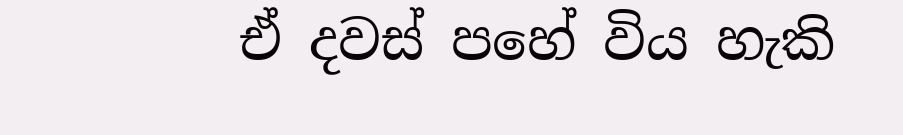ඒ දවස් පහේ විය හැකි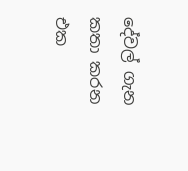දේවල් ගැන කතා කරන එක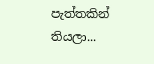පැත්තකින් තියලා...